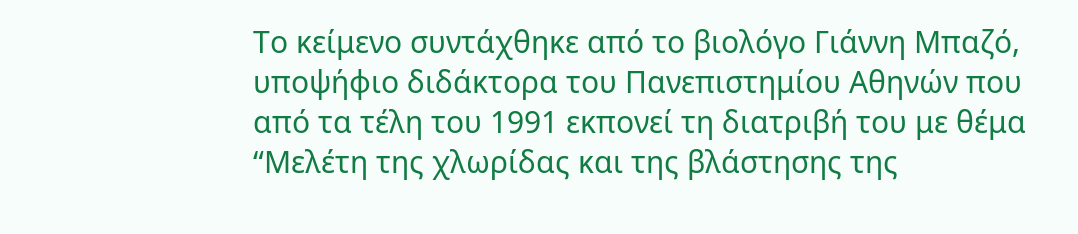Το κείμενο συντάχθηκε από το βιολόγο Γιάννη Μπαζό, υποψήφιο διδάκτορα του Πανεπιστημίου Αθηνών που από τα τέλη του 1991 εκπονεί τη διατριβή του με θέμα “Μελέτη της χλωρίδας και της βλάστησης της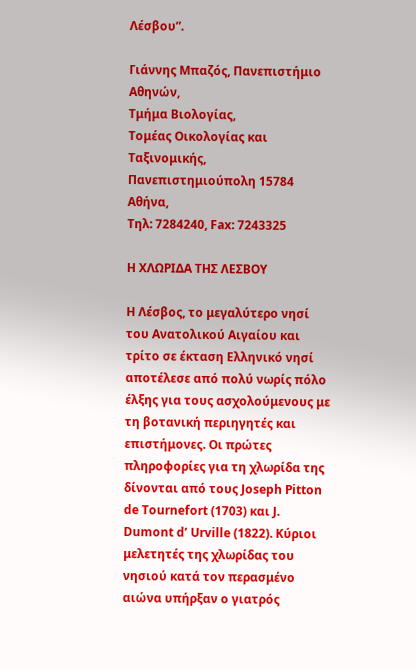Λέσβου”.

Γιάννης Μπαζός, Πανεπιστήμιο Αθηνών,
Τμήμα Βιολογίας,
Τομέας Οικολογίας και Ταξινομικής, Πανεπιστημιούπολη 15784 Αθήνα,
Τηλ: 7284240, Fax: 7243325

Η ΧΛΩΡΙΔΑ ΤΗΣ ΛΕΣΒΟΥ

Η Λέσβος, το μεγαλύτερο νησί του Ανατολικού Αιγαίου και τρίτο σε έκταση Ελληνικό νησί αποτέλεσε από πολύ νωρίς πόλο έλξης για τους ασχολούμενους με τη βοτανική περιηγητές και επιστήμονες. Οι πρώτες πληροφορίες για τη χλωρίδα της δίνονται από τους Joseph Pitton de Tournefort (1703) και J. Dumont d’ Urville (1822). Κύριοι μελετητές της χλωρίδας του νησιού κατά τον περασμένο αιώνα υπήρξαν ο γιατρός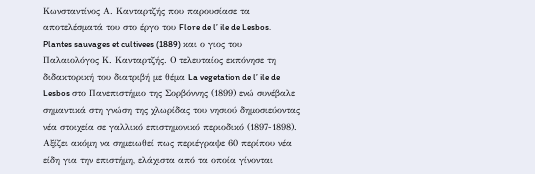Κωνσταντίνος Α. Κανταρτζής που παρουσίασε τα αποτελέσματά του στο έργο του Flore de l’ ile de Lesbos. Plantes sauvages et cultivees (1889) και ο γιος του Παλαιολόγος Κ. Κανταρτζής. Ο τελευταίος εκπόνησε τη διδακτορική του διατριβή με θέμα La vegetation de l’ ile de Lesbos στο Πανεπιστήμιο της Σορβόννης (1899) ενώ συνέβαλε σημαντικά στη γνώση της χλωρίδας του νησιού δημοσιεύοντας νέα στοιχεία σε γαλλικό επιστημονικό περιοδικό (1897-1898). Αξίζει ακόμη να σημειωθεί πως περιέγραψε 60 περίπου νέα είδη για την επιστήμη, ελάχιστα από τα οποία γίνονται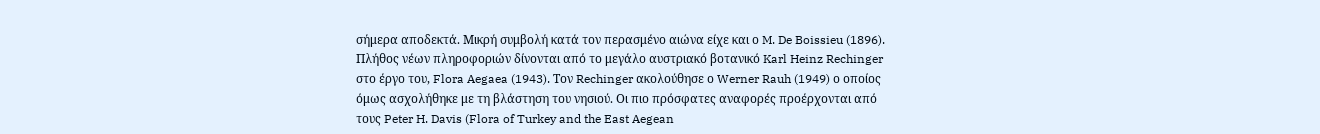σήμερα αποδεκτά. Μικρή συμβολή κατά τον περασμένο αιώνα είχε και ο M. De Boissieu (1896). Πλήθος νέων πληροφοριών δίνονται από το μεγάλο αυστριακό βοτανικό Karl Heinz Rechinger στο έργο του, Flora Aegaea (1943). Τον Rechinger ακολούθησε ο Werner Rauh (1949) ο οποίος όμως ασχολήθηκε με τη βλάστηση του νησιού. Οι πιο πρόσφατες αναφορές προέρχονται από τους Peter H. Davis (Flora of Turkey and the East Aegean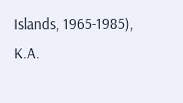Islands, 1965-1985), K.A.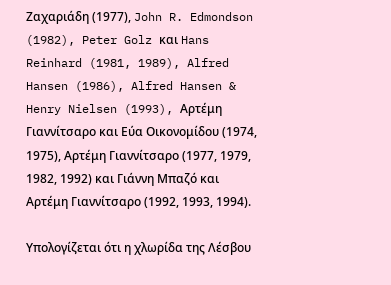Ζαχαριάδη (1977), John R. Edmondson (1982), Peter Golz και Hans Reinhard (1981, 1989), Alfred Hansen (1986), Alfred Hansen & Henry Nielsen (1993), Αρτέμη Γιαννίτσαρο και Εύα Οικονομίδου (1974, 1975), Αρτέμη Γιαννίτσαρο (1977, 1979, 1982, 1992) και Γιάννη Μπαζό και Αρτέμη Γιαννίτσαρο (1992, 1993, 1994).

Υπολογίζεται ότι η χλωρίδα της Λέσβου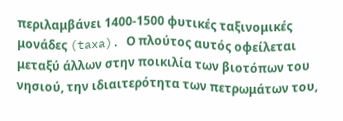περιλαμβάνει 1400-1500 φυτικές ταξινομικές μονάδες (taxa). Ο πλούτος αυτός οφείλεται μεταξύ άλλων στην ποικιλία των βιοτόπων του νησιού, την ιδιαιτερότητα των πετρωμάτων του,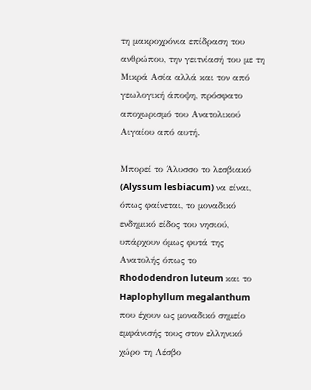τη μακροχρόνια επίδραση του ανθρώπου, την γειτνίασή του με τη Μικρά Ασία αλλά και τον από γεωλογική άποψη, πρόσφατο αποχωρισμό του Ανατολικού Αιγαίου από αυτή.

Μπορεί το Άλυσσο το λεσβιακό (Alyssum lesbiacum) να είναι, όπως φαίνεται, το μοναδικό ενδημικό είδος του νησιού, υπάρχουν όμως φυτά της Ανατολής όπως το Rhododendron luteum και το Haplophyllum megalanthum που έχουν ως μοναδικό σημείο εμφάνισής τους στον ελληνικό χώρο τη Λέσβο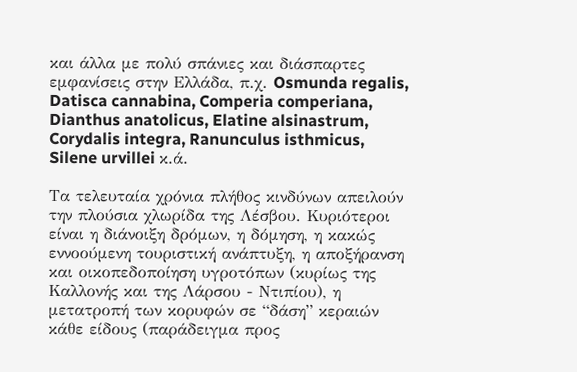και άλλα με πολύ σπάνιες και διάσπαρτες εμφανίσεις στην Ελλάδα, π.χ. Osmunda regalis, Datisca cannabina, Comperia comperiana, Dianthus anatolicus, Elatine alsinastrum, Corydalis integra, Ranunculus isthmicus, Silene urvillei κ.ά.

Τα τελευταία χρόνια πλήθος κινδύνων απειλούν την πλούσια χλωρίδα της Λέσβου. Κυριότεροι είναι η διάνοιξη δρόμων, η δόμηση, η κακώς εννοούμενη τουριστική ανάπτυξη, η αποξήρανση και οικοπεδοποίηση υγροτόπων (κυρίως της Καλλονής και της Λάρσου - Ντιπίου), η μετατροπή των κορυφών σε “δάση” κεραιών κάθε είδους (παράδειγμα προς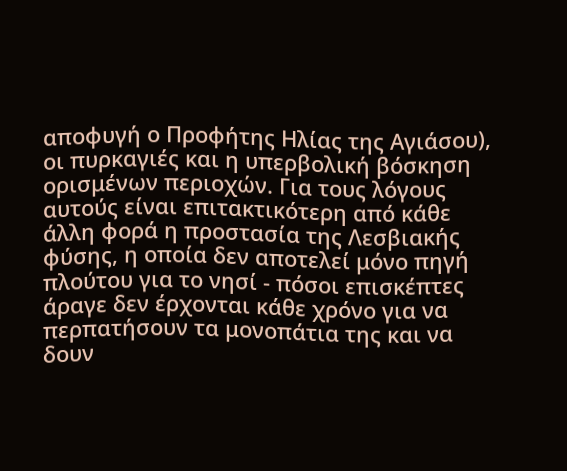αποφυγή ο Προφήτης Ηλίας της Αγιάσου), οι πυρκαγιές και η υπερβολική βόσκηση ορισμένων περιοχών. Για τους λόγους αυτούς είναι επιτακτικότερη από κάθε άλλη φορά η προστασία της Λεσβιακής φύσης, η οποία δεν αποτελεί μόνο πηγή πλούτου για το νησί - πόσοι επισκέπτες άραγε δεν έρχονται κάθε χρόνο για να περπατήσουν τα μονοπάτια της και να δουν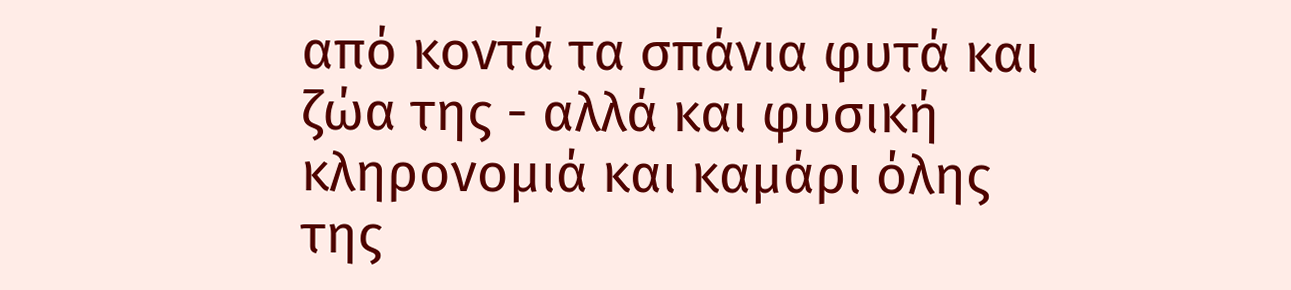από κοντά τα σπάνια φυτά και ζώα της - αλλά και φυσική κληρονομιά και καμάρι όλης της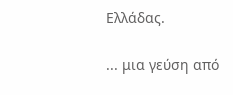Ελλάδας.

... μια γεύση από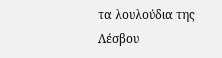τα λουλούδια της Λέσβου